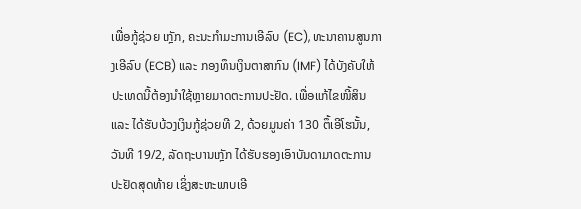ເພື່ອກູ້ຊ່ວຍ ເກຼັກ, ຄະນະກຳມະການເອີລົບ (EC), ທະນາຄານສູນກາງເອີລົບ (ECB) ແລະ ກອງທຶນເງິນຕາສາກົນ (IMF) ໄດ້ບັງຄັບໃຫ້ປະເທດນີ້ຕ້ອງນຳໃຊ້ຫຼາຍມາດຕະການປະຢັດ. ເພື່ອແກ້ໄຂໜີ້ສິນ ແລະ ໄດ້ຮັບບ້ວງເງິນກູ້ຊ່ວຍທີ 2, ດ້ວຍມູນຄ່າ 130 ຕຶ້ເອີໂຮນັ້ນ, ວັນທີ 19/2, ລັດຖະບານເກຼັກ ໄດ້ຮັບຮອງເອົາບັນດາມາດຕະການປະຢັດສຸດທ້າຍ ເຊິ່ງສະຫະພາບເອີ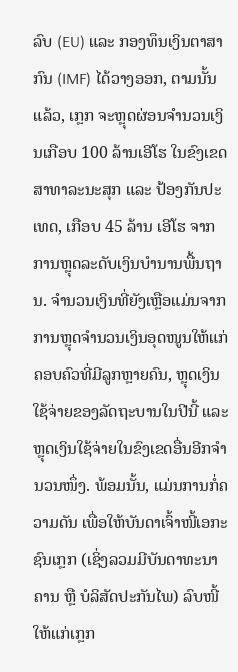ລົບ (EU) ແລະ ກອງທຶນເງິນຕາສາກົນ (IMF) ໄດ້ວາງອອກ, ຕາມນັ້ນແລ້ວ, ເກຼກ ຈະຫຼຸດຜ່ອນຈຳນວນເງິນເກືອບ 100 ລ້ານເອີໂຮ ໃນຂົງເຂດສາທາລະນະສຸກ ແລະ ປ້ອງກັນປະເທດ, ເກືອບ 45 ລ້ານ ເອີໂຮ ຈາກການຫຼຸດລະດັບເງິນບຳນານພື້ນຖານ. ຈຳນວນເງິນທີ່ຍັງເຫຼືອແມ່ນຈາກການຫຼຸດຈຳນວນເງິນອຸດໜູນໃຫ້ແກ່ຄອບຄົວທີ່ມີລູກຫຼາຍຄົນ, ຫຼຸດເງິນໃຊ້ຈ່າຍຂອງລັດຖະບານໃນປີນີ້ ແລະຫຼຸດເງິນໃຊ້ຈ່າຍໃນຂົງເຂດອື່ນອີກຈຳນວນໜຶ່ງ. ພ້ອມນັ້ນ, ແມ່ນການກໍ່ຄວາມດັນ ເພື່ອໃຫ້ບັນດາເຈົ້າໜີ້ເອກະຊົນເກຼກ (ເຊິ່ງລວມມີບັນດາທະນາຄານ ຫຼື ບໍລິສັດປະກັນໄພ) ລົບໜີ້ໃຫ້ແກ່ເກຼກ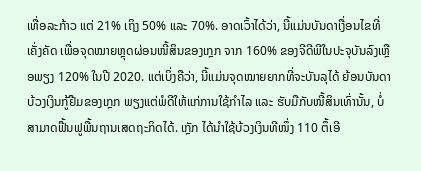ເທື່ອລະກ້າວ ແຕ່ 21% ເຖິງ 50% ແລະ 70%. ອາດເວົ້າໄດ້ວ່າ, ນີ້ແມ່ນບັນດາເງື່ອນໄຂທີ່ເຄັ່ງຄັດ ເພື່ອຈຸດໝາຍຫຼຸດຜ່ອນໜີ້ສິນຂອງເກຼກ ຈາກ 160% ຂອງຈີດີພີໃນປະຈຸບັນລົງເຫຼືອພຽງ 120% ໃນປີ 2020. ແຕ່ເບິ່ງຄືວ່າ, ນີ້ແມ່ນຈຸດໝາຍຍາກທີ່ຈະບັນລຸໄດ້ ຍ້ອນບັນດາບ້ວງເງິນກູ້ຢືມຂອງເກຼກ ພຽງແຕ່ພໍດີໃຫ້ແກ່ການໃຊ້ກຳໄລ ແລະ ຮັບມືກັບໜີ້ສິນເທົ່ານັ້ນ, ບໍ່ສາມາດຟື້ນຟູພື້ນຖານເສດຖະກິດໄດ້. ເກຼັກ ໄດ້ນຳໃຊ້ບ້ວງເງິນທີໜຶ່ງ 110 ຕຶ້ເອີ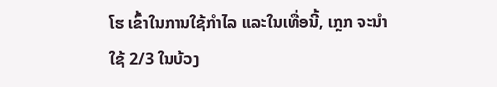ໂຮ ເຂົ້າໃນການໃຊ້ກຳໄລ ແລະໃນເທື່ອນີ້, ເກຼກ ຈະນຳໃຊ້ 2/3 ໃນບ້ວງ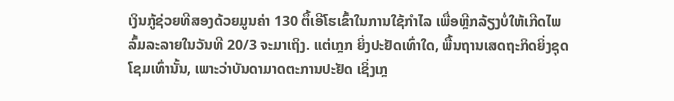ເງິນກູ້ຊ່ວຍທີສອງດ້ວຍມູນຄ່າ 130 ຕຶ້ເອີໂຮເຂົ້າໃນການໃຊ້ກຳໄລ ເພື່ອຫຼີກລ້ຽງບໍ່ໃຫ້ເກີດໄພລົ້ມລະລາຍໃນວັນທີ 20/3 ຈະມາເຖິງ. ແຕ່ເກຼກ ຍິ່ງປະຢັດເທົ່າໃດ, ພື້ນຖານເສດຖະກິດຍິ່ງຊຸດໂຊມເທົ່ານັ້ນ, ເພາະວ່າບັນດາມາດຕະການປະຢັດ ເຊິ່ງເກຼ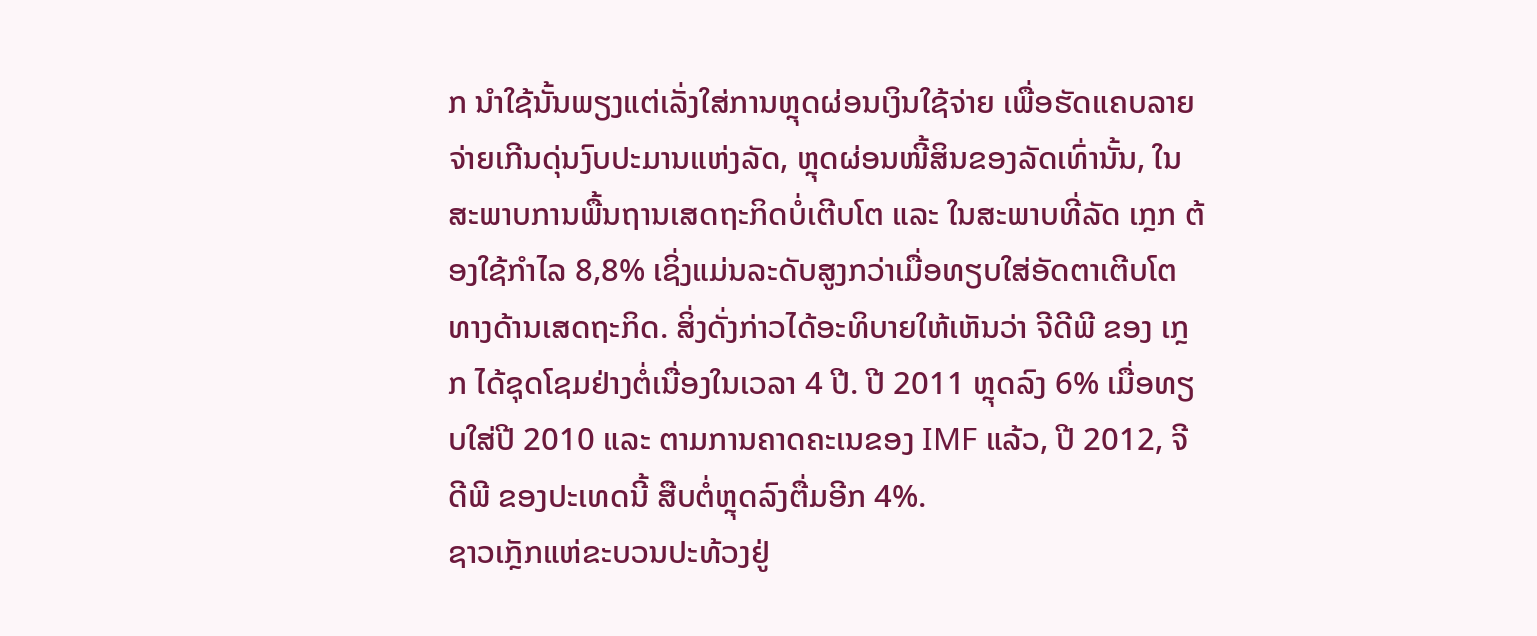ກ ນຳໃຊ້ນັ້ນພຽງແຕ່ເລັ່ງໃສ່ການຫຼຸດຜ່ອນເງິນໃຊ້ຈ່າຍ ເພື່ອຮັດແຄບລາຍຈ່າຍເກີນດຸ່ນງົບປະມານແຫ່ງລັດ, ຫຼຸດຜ່ອນໜີ້ສິນຂອງລັດເທົ່ານັ້ນ, ໃນສະພາບການພື້ນຖານເສດຖະກິດບໍ່ເຕີບໂຕ ແລະ ໃນສະພາບທີ່ລັດ ເກຼກ ຕ້ອງໃຊ້ກຳໄລ 8,8% ເຊິ່ງແມ່ນລະດັບສູງກວ່າເມື່ອທຽບໃສ່ອັດຕາເຕີບໂຕທາງດ້ານເສດຖະກິດ. ສິ່ງດັ່ງກ່າວໄດ້ອະທິບາຍໃຫ້ເຫັນວ່າ ຈີດີພີ ຂອງ ເກຼກ ໄດ້ຊຸດໂຊມຢ່າງຕໍ່ເນື່ອງໃນເວລາ 4 ປີ. ປີ 2011 ຫຼຸດລົງ 6% ເມື່ອທຽບໃສ່ປີ 2010 ແລະ ຕາມການຄາດຄະເນຂອງ IMF ແລ້ວ, ປີ 2012, ຈີດີພີ ຂອງປະເທດນີ້ ສືບຕໍ່ຫຼຸດລົງຕື່ມອີກ 4%.
ຊາວເກຼັກແຫ່ຂະບວນປະທ້ວງຢູ່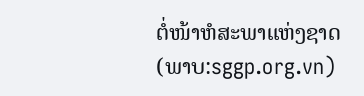ຕໍ່ໜ້າຫໍສະພາແຫ່ງຊາດ
(ພາບ:sggp.org.vn)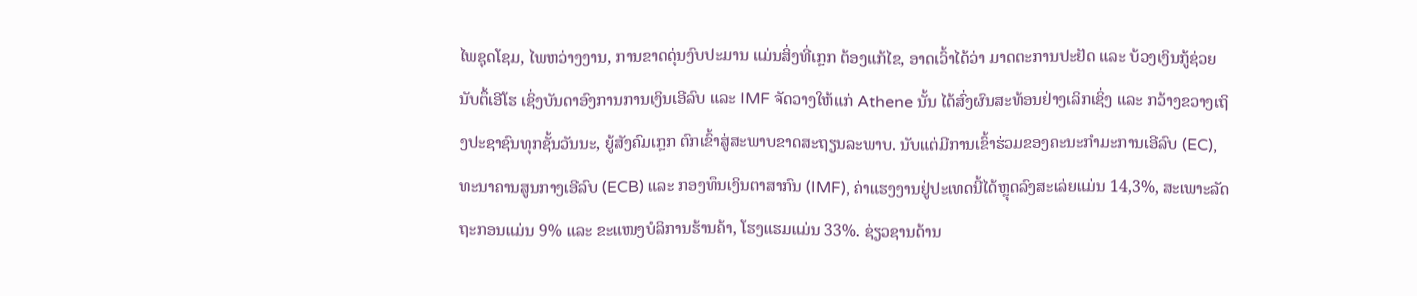ໄພຊຸດໂຊມ, ໄພຫວ່າງງານ, ການຂາດດຸ່ນງົບປະມານ ແມ່ນສິ່ງທີ່ເກຼກ ຕ້ອງແກ້ໄຂ, ອາດເວົ້າໄດ້ວ່າ ມາດຕະການປະຢັດ ແລະ ບ້ວງເງິນກູ້ຊ່ວຍນັບຕຶ້ເອີໂຮ ເຊິ່ງບັນດາອົງການການເງິນເອີລົບ ແລະ IMF ຈັດວາງໃຫ້ແກ່ Athene ນັ້ນ ໄດ້ສົ່ງຜົນສະທ້ອນຢ່າງເລິກເຊິ່ງ ແລະ ກວ້າງຂວາງເຖິງປະຊາຊົນທຸກຊັ້ນວັນນະ, ຍູ້ສັງຄົມເກຼກ ຕົກເຂົ້າສູ່ສະພາບຂາດສະຖຽນລະພາບ. ນັບແຕ່ມີການເຂົ້າຮ່ວມຂອງຄະນະກຳມະການເອີລົບ (EC), ທະນາຄານສູນກາງເອີລົບ (ECB) ແລະ ກອງທຶນເງິນຕາສາກົນ (IMF), ຄ່າແຮງງານຢູ່ປະເທດນີ້ໄດ້ຫຼຸດລົງສະເລ່ຍແມ່ນ 14,3%, ສະເພາະລັດຖະກອນແມ່ນ 9% ແລະ ຂະແໜງບໍລິການຮ້ານຄ້າ, ໂຮງແຮມແມ່ນ 33%. ຊ່ຽວຊານດ້ານ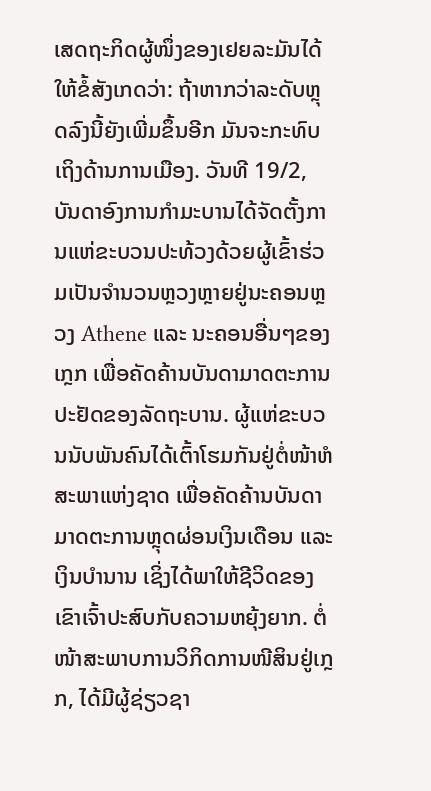ເສດຖະກິດຜູ້ໜຶ່ງຂອງເຢຍລະມັນໄດ້ໃຫ້ຂໍ້ສັງເກດວ່າ: ຖ້າຫາກວ່າລະດັບຫຼຸດລົງນີ້ຍັງເພີ່ມຂຶ້ນອີກ ມັນຈະກະທົບເຖິງດ້ານການເມືອງ. ວັນທີ 19/2, ບັນດາອົງການກຳມະບານໄດ້ຈັດຕັ້ງການແຫ່ຂະບວນປະທ້ວງດ້ວຍຜູ້ເຂົ້າຮ່ວມເປັນຈຳນວນຫຼວງຫຼາຍຢູ່ນະຄອນຫຼວງ Athene ແລະ ນະຄອນອື່ນໆຂອງເກຼກ ເພື່ອຄັດຄ້ານບັນດາມາດຕະການປະຢັດຂອງລັດຖະບານ. ຜູ້ແຫ່ຂະບວນນັບພັນຄົນໄດ້ເຕົ້າໂຮມກັນຢູ່ຕໍ່ໜ້າຫໍສະພາແຫ່ງຊາດ ເພື່ອຄັດຄ້ານບັນດາມາດຕະການຫຼຸດຜ່ອນເງິນເດືອນ ແລະເງິນບຳນານ ເຊິ່ງໄດ້ພາໃຫ້ຊີວິດຂອງເຂົາເຈົ້າປະສົບກັບຄວາມຫຍຸ້ງຍາກ. ຕໍ່ໜ້າສະພາບການວິກິດການໜີສິນຢູ່ເກຼກ, ໄດ້ມີຜູ້ຊ່ຽວຊາ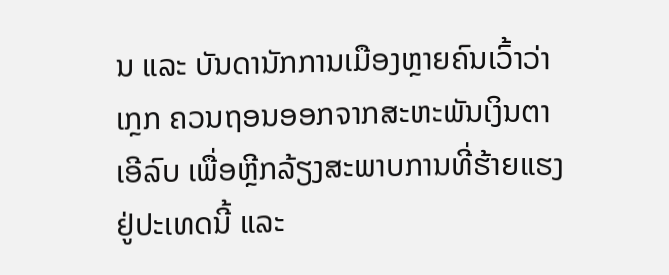ນ ແລະ ບັນດານັກການເມືອງຫຼາຍຄົນເວົ້າວ່າ ເກຼກ ຄວນຖອນອອກຈາກສະຫະພັນເງິນຕາເອີລົບ ເພື່ອຫຼີກລ້ຽງສະພາບການທີ່ຮ້າຍແຮງຢູ່ປະເທດນີ້ ແລະ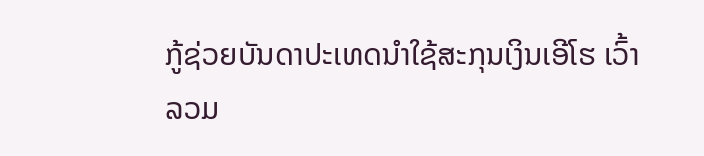ກູ້ຊ່ວຍບັນດາປະເທດນຳໃຊ້ສະກຸນເງິນເອີໂຮ ເວົ້າລວມ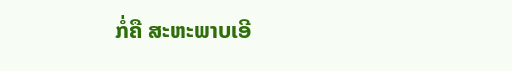ກໍ່ຄື ສະຫະພາບເອີ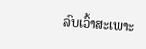ລົບເວົ້າສະເພາະ